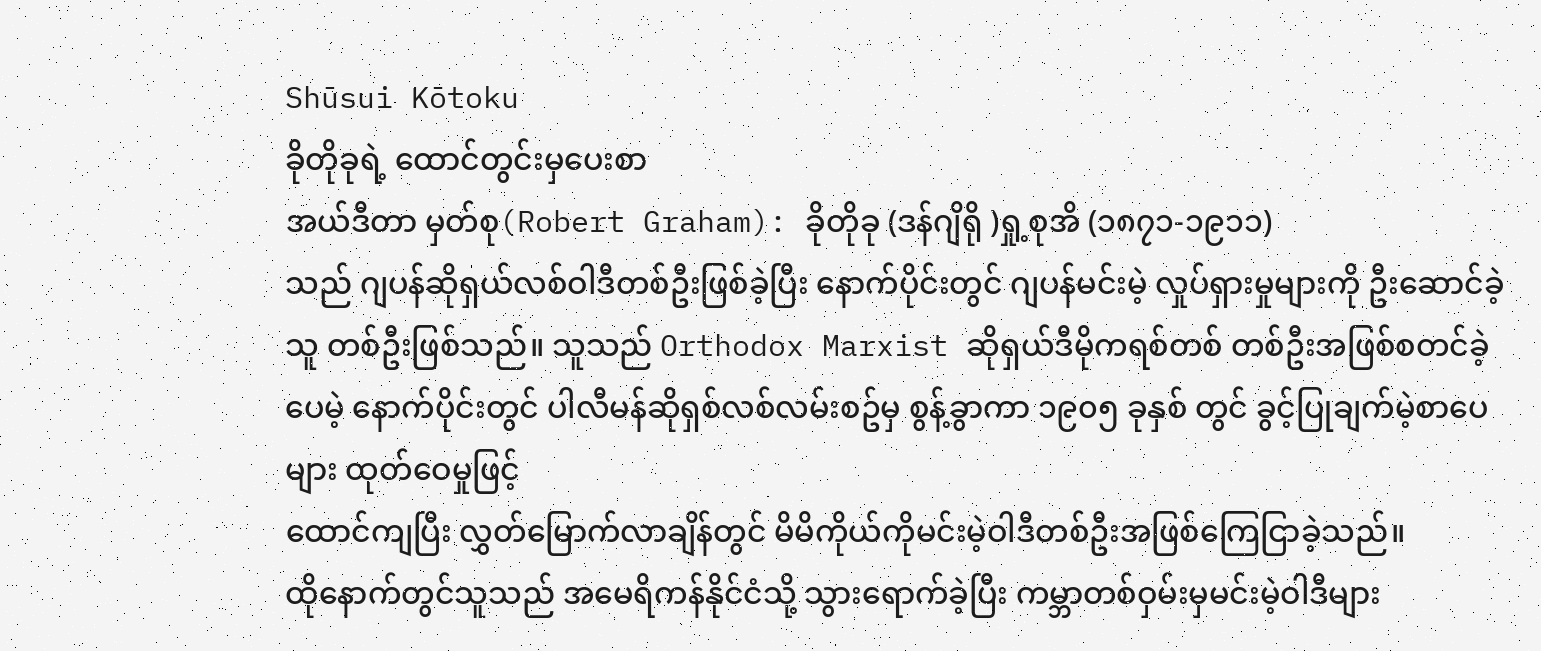Shūsui Kōtoku
ခိုတိုခုရဲ့ ထောင်တွင်းမှပေးစာ
အယ်ဒီတာ မှတ်စု(Robert Graham): ခိုတိုခု (ဒန်ဂျိရို )ရှု့စုအိ (၁၈၇၁-၁၉၁၁)
သည် ဂျပန်ဆိုရှယ်လစ်ဝါဒီတစ်ဦးဖြစ်ခဲ့ပြီး နောက်ပိုင်းတွင် ဂျပန်မင်းမဲ့ လှုပ်ရှားမှုများကို ဦးဆောင်ခဲ့သူ တစ်ဦးဖြစ်သည်။ သူသည် Orthodox Marxist ဆိုရှယ်ဒီမိုကရစ်တစ် တစ်ဦးအဖြစ်စတင်ခဲ့ပေမဲ့ နောက်ပိုင်းတွင် ပါလီမန်ဆိုရှစ်လစ်လမ်းစဥ်မှ စွန့်ခွာကာ ၁၉၀၅ ခုနှစ် တွင် ခွင့်ပြုချက်မဲ့စာပေများ ထုတ်ဝေမှုဖြင့်
ထောင်ကျပြီး လွှတ်မြောက်လာချိန်တွင် မိမိကိုယ်ကိုမင်းမဲ့ဝါဒီတစ်ဦးအဖြစ်ကြေငြာခဲ့သည်။
ထိုနောက်တွင်သူသည် အမေရိကန်နိုင်ငံသို့ သွားရောက်ခဲ့ပြီး ကမ္ဘာတစ်ဝှမ်းမှမင်းမဲ့ဝါဒီများ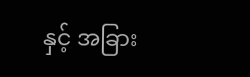နှင့် အခြား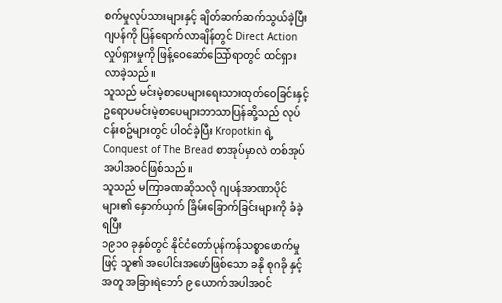စက်မှုလုပ်သားများနှင့် ချိတ်ဆက်ဆက်သွယ်ခဲ့ပြီး ဂျပန်ကို ပြန်ရောက်လာချိန်တွင် Direct Action လှုပ်ရှားမှုကို ဖြန့်ဝေဆော်သြော်ရာတွင် ထင်ရှားလာခဲ့သည်။
သူသည် မင်းမဲ့စာပေများရေးသားထုတ်ဝေခြင်းနှင့် ဥရောပမင်းမဲ့စာပေများဘာသာပြန်ဆို့သည် လုပ်ငန်းစဥ်များတွင် ပါဝင်ခဲ့ပြီး Kropotkin ရဲ့ Conquest of The Bread စာအုပ်မှာလဲ တစ်အုပ်အပါအဝင်ဖြစ်သည်။
သူသည် မကြာခဏဆိုသလို ဂျပန်အာဏာပိုင်များ၏ နှောက်ယှက် ခြိမ်းခြောက်ခြင်းများကို ခံခဲ့ရပြီး
၁၉၁၀ ခုနှစ်တွင် နိုင်ငံတော်ပုန်ကန်သစ္စာဖောက်မှုဖြင့် သူ၏ အပေါင်းအဖော်ဖြစ်သော ခနို စုဂခို နှင့်အတူ အခြားရဲဘော် ၉ ယောက်အပါအဝင်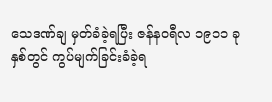သေဒဏ်ချ မှတ်ခံခဲ့ရပြီး ဇန်နဝရီလ ၁၉၁၁ ခုနှစ်တွင် ကွပ်မျက်ခြင်းခံခဲ့ရ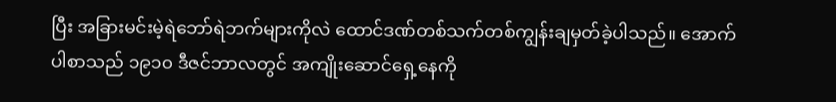ပြီး အခြားမင်းမဲ့ရဲဘော်ရဲဘက်များကိုလဲ ထောင်ဒဏ်တစ်သက်တစ်ကျွန်းချမှတ်ခဲ့ပါသည်။ အောက်ပါစာသည် ၁၉၁၀ ဒီဇင်ဘာလတွင် အကျိုးဆောင်ရှေ့နေကို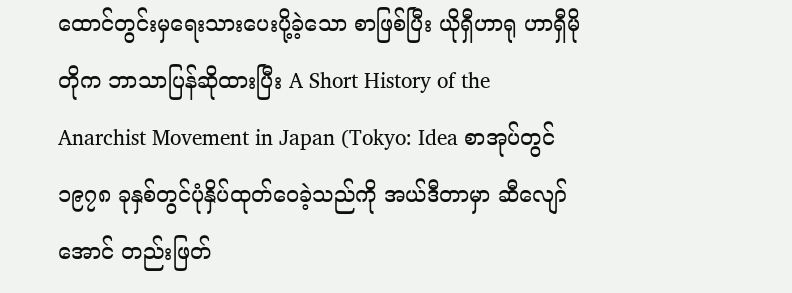ထောင်တွင်းမှရေးသားပေးပို့ခဲ့သော စာဖြစ်ပြီး ယိုရှီဟာရု ဟာရှီမိုတိုက ဘာသာပြန်ဆိုထားပြီး A Short History of the Anarchist Movement in Japan (Tokyo: Idea စာအုပ်တွင် ၁၉၇၈ ခုနှစ်တွင်ပုံနှိပ်ထုတ်ဝေခဲ့သည်ကို အယ်ဒီတာမှာ ဆီလျော်အောင် တည်းဖြတ်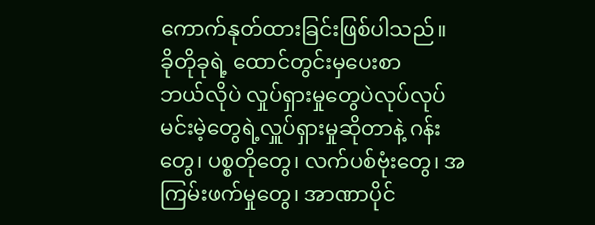ကောက်နုတ်ထားခြင်းဖြစ်ပါသည်။
ခိုတိုခုရဲ့ ထောင်တွင်းမှပေးစာ
ဘယ်လိုပဲ လှုပ်ရှားမှုတွေပဲလုပ်လုပ် မင်းမဲ့တွေရဲ့လှူပ်ရှားမှုဆိုတာနဲ့ ဂန်းတွေ၊ ပစ္စတိုတွေ၊ လက်ပစ်ဗုံးတွေ၊ အကြမ်းဖက်မှုတွေ၊ အာဏာပိုင်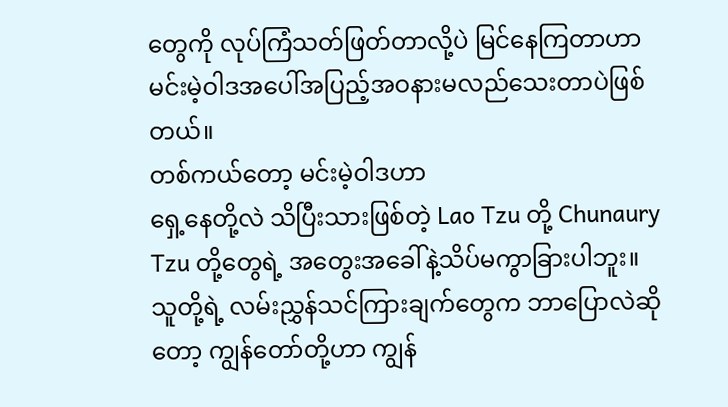တွေကို လုပ်ကြံသတ်ဖြတ်တာလို့ပဲ မြင်နေကြတာဟာ မင်းမဲ့ဝါဒအပေါ်အပြည့်အဝနားမလည်သေးတာပဲဖြစ်တယ်။
တစ်ကယ်တော့ မင်းမဲ့ဝါဒဟာ
ရှေ့နေတို့လဲ သိပြီးသားဖြစ်တဲ့ Lao Tzu တို့ Chunaury Tzu တို့တွေရဲ့ အတွေးအခေါ်နဲ့သိပ်မကွာခြားပါဘူး။
သူတို့ရဲ့ လမ်းညွှန်သင်ကြားချက်တွေက ဘာပြောလဲဆိုတော့ ကျွန်တော်တို့ဟာ ကျွန်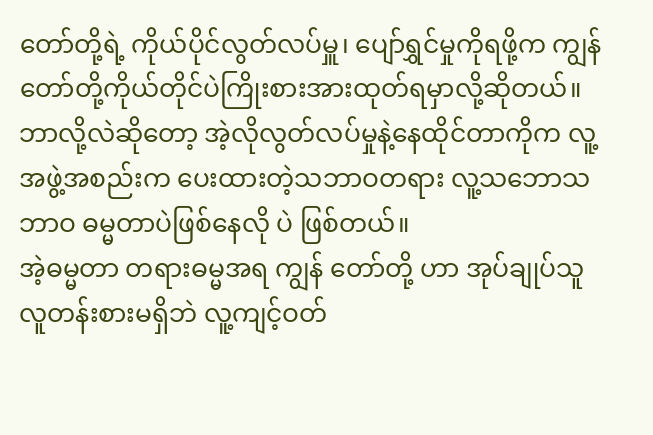တော်တို့ရဲ့ ကိုယ်ပိုင်လွတ်လပ်မှူ၊ ပျော်ရွှင်မှုကိုရဖို့က ကျွန်တော်တို့ကိုယ်တိုင်ပဲကြိုးစားအားထုတ်ရမှာလို့ဆိုတယ်။ ဘာလို့လဲဆိုတော့ အဲ့လိုလွတ်လပ်မှုနဲ့နေထိုင်တာကိုက လူ့အဖွဲ့အစည်းက ပေးထားတဲ့သဘာဝတရား လူ့သဘောသဘာဝ ဓမ္မတာပဲဖြစ်နေလို ပဲ ဖြစ်တယ်။
အဲ့ဓမ္မတာ တရားဓမ္မအရ ကျွန် တော်တို့ ဟာ အုပ်ချုပ်သူလူတန်းစားမရှိဘဲ လူ့ကျင့်ဝတ်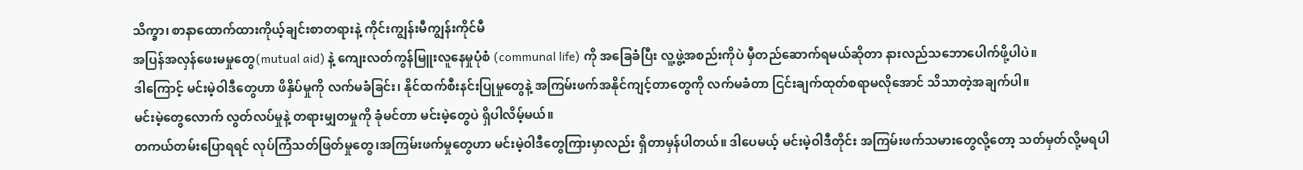သိက္ခာ၊ စာနာထောက်ထားကိုယ့်ချင်းစာတရားနဲ့ ကိုင်းကျွန်းမီကျွန်းကိုင်မီ
အပြန်အလှန်ဖေးမမှုတွေ(mutual aid) နဲ့ ကျေးလတ်ကွန်မြူးလူနေမှုပုံစံ (communal life) ကို အခြေခံပြီး လူ့ဖွဲ့အစည်းကိုပဲ မှီတည်ဆောက်ရမယ်ဆိုတာ နားလည်သဘောပေါက်ဖို့ပါပဲ။
ဒါကြောင့် မင်းမဲ့ဝါဒီတွေဟာ ဖိနှိပ်မှုကို လက်မခံခြင်း၊ နိုင်ထက်စီးနင်းပြုမှုတွေနဲ့ အကြမ်းဖက်အနိုင်ကျင့်တာတွေကို လက်မခံတာ ငြင်းချက်ထုတ်စရာမလိုအောင် သိသာတဲ့အချက်ပါ။
မင်းမဲ့တွေလောက် လွတ်လပ်မှုနဲ့ တရားမျှတမှုကို ခုံမင်တာ မင်းမဲ့တွေပဲ ရှိပါလိမ့်မယ်။
တကယ်တမ်းပြောရရင် လုပ်ကြံသတ်ဖြတ်မှုတွေ၊အကြမ်းဖက်မှုတွေဟာ မင်းမဲ့ဝါဒီတွေကြားမှာလည်း ရှိတာမှန်ပါတယ်။ ဒါပေမယ့် မင်းမဲ့ဝါဒီတိုင်း အကြမ်းဖက်သမားတွေလို့တော့ သတ်မှတ်လို့မရပါ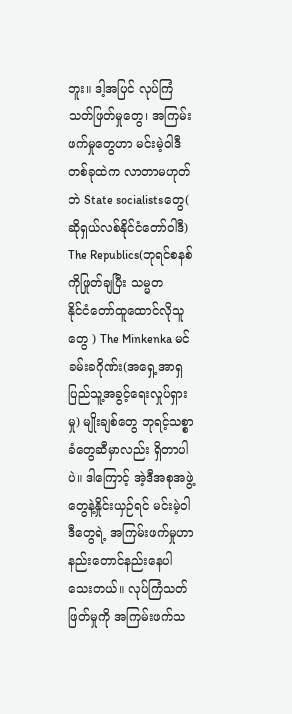ဘူး။ ဒါ့အပြင် လုပ်ကြံသတ်ဖြတ်မှုတွေ၊ အကြမ်းဖက်မှုတွေဟာ မင်းမဲ့ဝါဒီတစ်ခုထဲက လာတာမဟုတ်ဘဲ State socialistsတွေ( ဆိုရှယ်လစ်နိုင်ငံတော်ဝါဒီ)
The Republics(ဘုရင်စနစ်ကိုဖြုတ်ချပြီး သမ္မတ
နိုင်ငံတော်ထူထောင်လိုသူတွေ ) The Minkenka မင်ခမ်းခဂိုဏ်း(အရှေ့အာရှပြည်သူ့အခွင့်ရေးလှုပ်ရှားမှု) မျိုးချစ်တွေ ဘုရင့်သစ္စာခံတွေဆီမှာလည်း ရှိတာပါပဲ။ ဒါကြောင့် အဲ့ဒီအစုအဖွဲ့တွေနဲ့နှိုင်းယှဉ်ရင် မင်းမဲ့ဝါဒီတွေရဲ့ အကြမ်းဖက်မှုဟာ နည်းတောင်နည်းနေပါသေးတယ်။ လုပ်ကြံသတ်ဖြတ်မှုကို အကြမ်းဖက်သ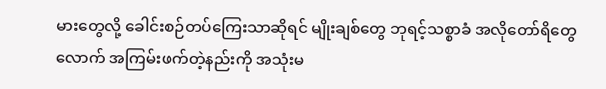မားတွေလို့ ခေါင်းစဉ်တပ်ကြေးသာဆိုရင် မျိုးချစ်တွေ ဘုရင့်သစ္စာခံ အလိုတော်ရိတွေလောက် အကြမ်းဖက်တဲ့နည်းကို အသုံးမ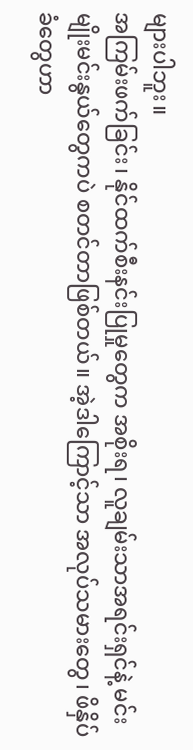များပါဘူး။
အကြမ်းဖက်ခြင်း၊ နိုင်ထက်စီးနင်းပြုမှုတွေက အစိုးရ၊ လူချမ်းသာအရင်းရှင်နဲ့ မင်းမျိုးမင်းနွယ်တွေကပဲ စတင်တာဖြစ်တယ်။ အဲ့ဒါကြောင့်သာ အလုပ်သမားတွေ၊ ဖိနှိပ်ခံတွေဟာ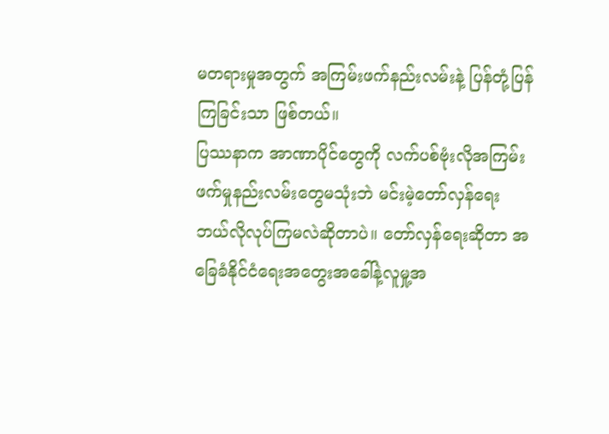မတရားမှုအတွက် အကြမ်းဖက်နည်းလမ်းနဲ့ ပြန်တုံ့ပြန်ကြခြင်းသာ ဖြစ်တယ်။
ပြဿနာက အာဏာပိုင်တွေကို လက်ပစ်ဗုံးလိုအကြမ်းဖက်မှုနည်းလမ်းတွေမသုံးဘဲ မင်းမဲ့တော်လှန်ရေး ဘယ်လိုလုပ်ကြမလဲဆိုတာပဲ။ တော်လှန်ရေးဆိုတာ အခြေခံနိုင်ငံရေးအတွေးအခေါ်နဲ့လူမှု့အ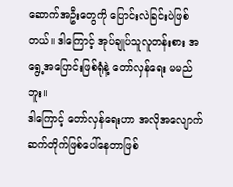ဆောက်အဦးတွေကို ပြောင်းလဲခြင်းပဲဖြစ်တယ်။ ဒါကြောင့် အုပ်ချုပ်သူလူတန်းစား အရွေ့အပြောင်းဖြစ်ရုံနဲ့ တော်လှန်ရေး မမည်ဘူး။
ဒါကြောင့် တော်လှန်ရေးဟာ အလိုအလျောက်ဆက်တိုက်ဖြစ်ပေါ်နေတာဖြစ်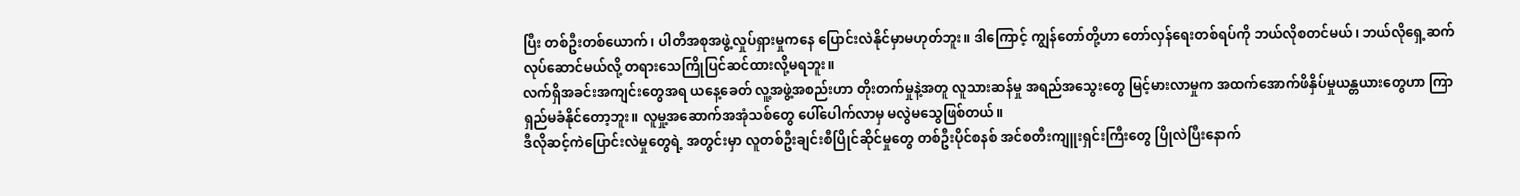ပြီး တစ်ဦးတစ်ယောက်၊ ပါတီအစုအဖွဲ့လှုပ်ရှားမှုကနေ ပြောင်းလဲနိုင်မှာမဟုတ်ဘူး။ ဒါကြောင့် ကျွန်တော်တို့ဟာ တော်လှန်ရေးတစ်ရပ်ကို ဘယ်လိုစတင်မယ်၊ ဘယ်လိုရှေ့ဆက်လုပ်ဆောင်မယ်လို့ တရားသေကြိုပြင်ဆင်ထားလို့မရဘူး။
လက်ရှိအခင်းအကျင်းတွေအရ ယနေ့ခေတ် လူ့အဖွဲ့အစည်းဟာ တိုးတက်မှုနဲ့အတူ လူသားဆန်မှု အရည်အသွေးတွေ မြင့်မားလာမှုက အထက်အောက်ဖိနှိပ်မှုယန္တယားတွေဟာ ကြာရှည်မခံနိုင်တော့ဘူး။ လူမှု့အဆောက်အအုံသစ်တွေ ပေါ်ပေါက်လာမှ မလွဲမသွေဖြစ်တယ်။
ဒီလိုဆင့်ကဲပြောင်းလဲမှုတွေရဲ့ အတွင်းမှာ လူတစ်ဦးချင်းစီပြိုင်ဆိုင်မှုတွေ တစ်ဦးပိုင်စနစ် အင်စတီးကျူးရှင်းကြီးတွေ ပြိုလဲပြီးနောက်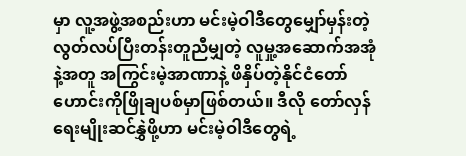မှာ လူ့အဖွဲ့အစည်းဟာ မင်းမဲ့ဝါဒီတွေမျှော်မှန်းတဲ့ လွတ်လပ်ပြီးတန်းတူညီမျှတဲ့ လူမှု့အဆောက်အအုံနဲ့အတူ အကြွင်းမဲ့အာဏာနဲ့ ဖိနှိပ်တဲ့နိုင်ငံတော်ဟောင်းကိုဖြိုချပစ်မှာဖြစ်တယ်။ ဒီလို တော်လှန်ရေးမျိုးဆင်နွှဲဖို့ဟာ မင်းမဲ့ဝါဒီတွေရဲ့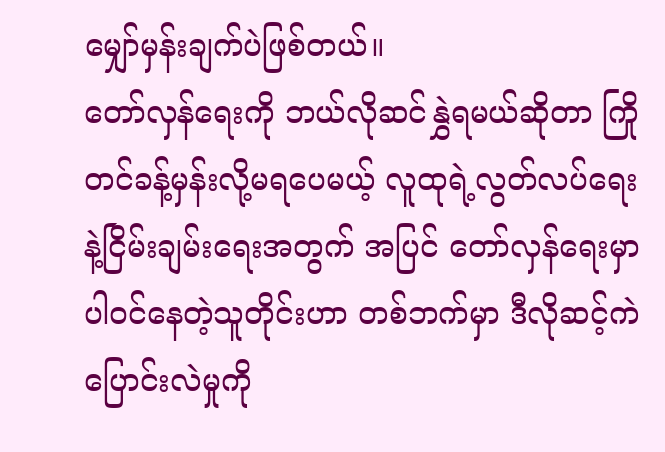မျှော်မှန်းချက်ပဲဖြစ်တယ်။
တော်လှန်ရေးကို ဘယ်လိုဆင်နွှဲရမယ်ဆိုတာ ကြိုတင်ခန့်မှန်းလို့မရပေမယ့် လူထုရဲ့လွတ်လပ်ရေးနဲ့ငြိမ်းချမ်းရေးအတွက် အပြင် တော်လှန်ရေးမှာ ပါဝင်နေတဲ့သူတိုင်းဟာ တစ်ဘက်မှာ ဒီလိုဆင့်ကဲပြောင်းလဲမှုကို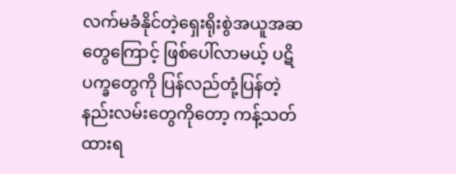လက်မခံနိုင်တဲ့ရှေးရိုးစွဲအယူအဆတွေကြောင့် ဖြစ်ပေါ်လာမယ့် ပဋိပက္ခတွေကို ပြန်လည်တုံ့ပြန်တဲ့နည်းလမ်းတွေကိုတော့ ကန့်သတ်ထားရ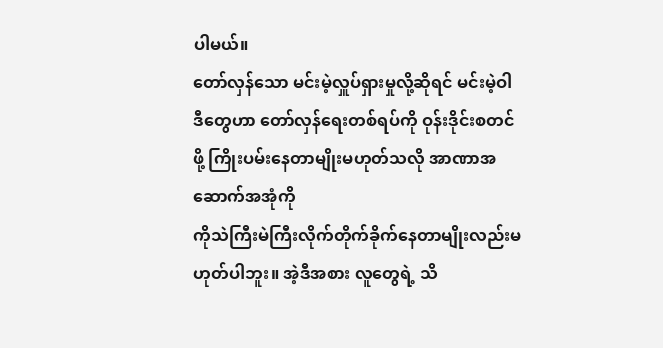ပါမယ်။
တော်လှန်သော မင်းမဲ့လှူပ်ရှားမှုလို့ဆိုရင် မင်းမဲ့ဝါဒီတွေဟာ တော်လှန်ရေးတစ်ရပ်ကို ဝုန်းဒိုင်းစတင်ဖို့ ကြိုးပမ်းနေတာမျိုးမဟုတ်သလို အာဏာအဆောက်အအုံကို
ကိုသဲကြီးမဲကြီးလိုက်တိုက်ခိုက်နေတာမျိုးလည်းမဟုတ်ပါဘူး။ အဲ့ဒီအစား လူတွေရဲ့ သိ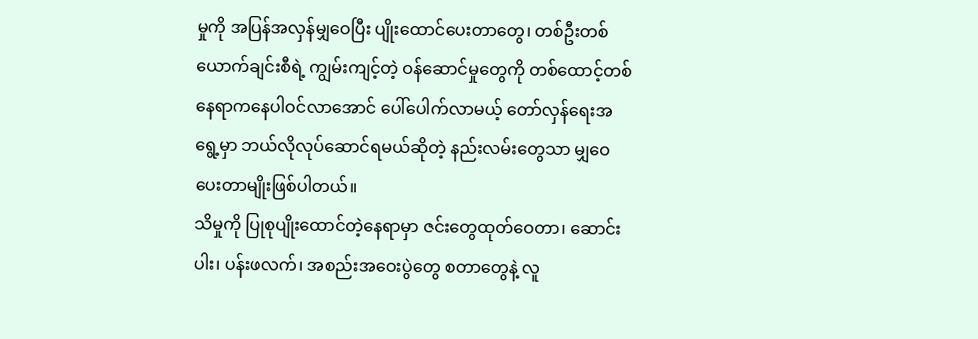မှုကို အပြန်အလှန်မျှဝေပြီး ပျိုးထောင်ပေးတာတွေ၊ တစ်ဦးတစ်ယောက်ချင်းစီရဲ့ ကျွမ်းကျင့်တဲ့ ဝန်ဆောင်မှုတွေကို တစ်ထောင့်တစ်နေရာကနေပါဝင်လာအောင် ပေါ်ပေါက်လာမယ့် တော်လှန်ရေးအရွေ့မှာ ဘယ်လိုလုပ်ဆောင်ရမယ်ဆိုတဲ့ နည်းလမ်းတွေသာ မျှဝေပေးတာမျိုးဖြစ်ပါတယ်။
သိမှုကို ပြုစုပျိုးထောင်တဲ့နေရာမှာ ဇင်းတွေထုတ်ဝေတာ၊ ဆောင်းပါး၊ ပန်းဖလက်၊ အစည်းအဝေးပွဲတွေ စတာတွေနဲ့ လူ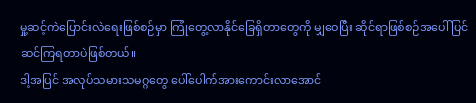မှု့ဆင့်ကဲပြောင်းလဲရေးဖြစ်စဉ်မှာ ကြုံတွေ့လာနိုင်ခြေရှိတာတွေကို မျှဝေပြီး ဆိုင်ရာဖြစ်စဉ်အပေါ် ပြင်ဆင်ကြရတာပဲဖြစ်တယ်။
ဒါ့အပြင် အလုပ်သမားသမဂ္ဂတွေ ပေါ်ပေါက်အားကောင်းလာအောင်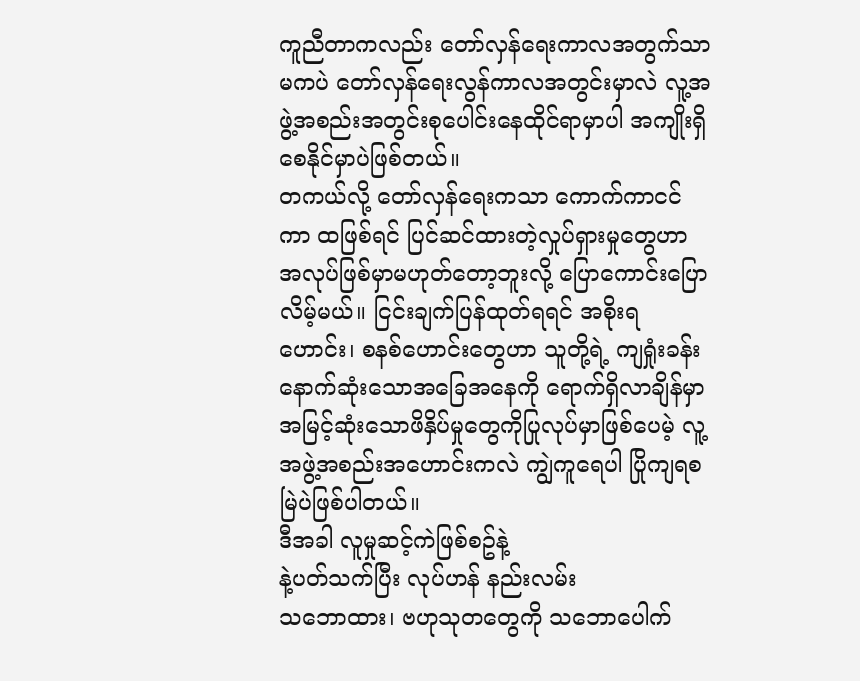ကူညီတာကလည်း တော်လှန်ရေးကာလအတွက်သာမကပဲ တော်လှန်ရေးလွန်ကာလအတွင်းမှာလဲ လူ့အဖွဲ့အစည်းအတွင်းစုပေါင်းနေထိုင်ရာမှာပါ အကျိုးရှိစေနိုင်မှာပဲဖြစ်တယ်။
တကယ်လို့ တော်လှန်ရေးကသာ ကောက်ကာငင်ကာ ထဖြစ်ရင် ပြင်ဆင်ထားတဲ့လှုပ်ရှားမှုတွေဟာ အလုပ်ဖြစ်မှာမဟုတ်တော့ဘူးလို့ ပြောကောင်းပြောလိမ့်မယ်။ ငြင်းချက်ပြန်ထုတ်ရရင် အစိုးရဟောင်း၊ စနစ်ဟောင်းတွေဟာ သူတို့ရဲ့ ကျရှုံးခန်း နောက်ဆုံးသောအခြေအနေကို ရောက်ရှိလာချိန်မှာ
အမြင့်ဆုံးသောဖိနှိပ်မှုတွေကိုပြုလုပ်မှာဖြစ်ပေမဲ့ လူ့အဖွဲ့အစည်းအဟောင်းကလဲ ကျွဲကူရေပါ ပြိုကျရစမြဲပဲဖြစ်ပါတယ်။
ဒီအခါ လူမှုဆင့်ကဲဖြစ်စဥ်နဲ့
နဲ့ပတ်သက်ပြီး လုပ်ဟန် နည်းလမ်း
သဘောထား၊ ဗဟုသုတတွေကို သဘောပေါက်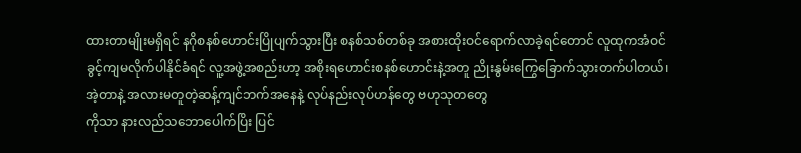ထားတာမျိုးမရှိရင် နဂိုစနစ်ဟောင်းပြိုပျက်သွားပြီး စနစ်သစ်တစ်ခု အစားထိုးဝင်ရောက်လာခဲ့ရင်တောင် လူထုကအံဝင်ခွင့်ကျမလိုက်ပါနိုင်ခံရင် လူ့အဖွဲ့အစည်းဟာ့ အစိုးရဟောင်းစနစ်ဟောင်းနဲ့အတူ ညိုးနွမ်းကြွေခြောက်သွားတက်ပါတယ်၊
အဲ့တာနဲ့ အလားမတူတဲ့ဆန့်ကျင်ဘက်အနေနဲ့ လုပ်နည်းလုပ်ဟန်တွေ ဗဟုသုတတွေ
ကိုသာ နားလည်သဘောပေါက်ပြိး ပြင်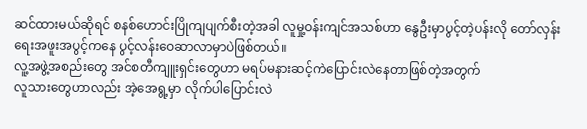ဆင်ထားမယ်ဆိုရင် စနစ်ဟောင်းပြိုကျပျက်စီးတဲ့အခါ လူမှု့ဝန်းကျင်အသစ်ဟာ နွေဦးမှာပွင့်တဲ့ပန်းလို တော်လှန်းရေးအဖူးအပွင့်ကနေ ပွင့်လန်းဝေဆာလာမှာပဲဖြစ်တယ်။
လူ့အဖွဲ့အစည်းတွေ အင်စတီကျူးရှင်းတွေဟာ မရပ်မနားဆင့်ကဲပြောင်းလဲနေတာဖြစ်တဲ့အတွက်
လူသားတွေဟာလည်း အဲ့အေရွ့မှာ လိုက်ပါပြောင်းလဲ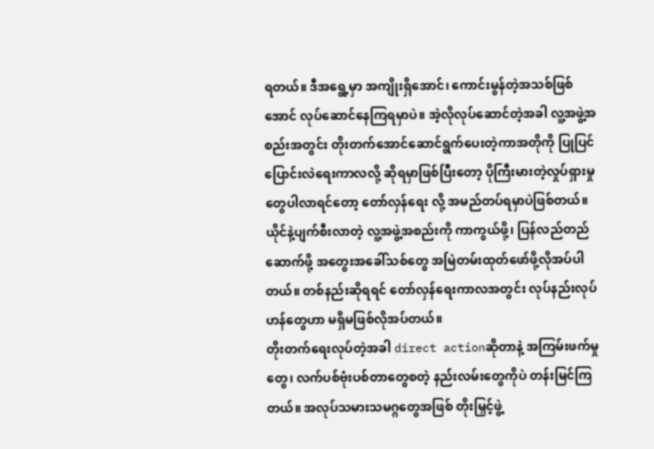ရတယ်။ ဒီအရွေ့မှာ အကျိုးရှိအောင်၊ ကောင်းမွန်တဲ့အသစ်ဖြစ်အောင် လုပ်ဆောင်နေကြရမှာပဲ။ အဲ့လိုလုပ်ဆောင်တဲ့အခါ လူ့အဖွဲ့အစည်းအတွင်း တိုးတက်အောင်ဆောင်ရွက်ပေးတဲ့ကာအတိုကို ပြုပြင်ပြောင်းလဲရေးကာလလို့ ဆိုရမှာဖြစ်ပြီးတော့ ပိုကြီးမားတဲ့လှုပ်ရှားမှုတွေပါလာရင်တော့ တော်လှန်ရေး လို့ အမည်တပ်ရမှာပဲဖြစ်တယ်။ ယိုင်နဲ့ပျက်စီးလာတဲ့ လူ့အဖွဲ့အစည်းကို ကာကွယ်ဖို့၊ ပြန်လည်တည်ဆောက်ဖို့ အတွေးအခေါ်သစ်တွေ အမြဲတမ်းထုတ်ဖော်ဖို့လိုအပ်ပါတယ်။ တစ်နည်းဆိုရရင် တော်လှန်ရေးကာလအတွင်း လုပ်နည်းလုပ်ဟန်တွေဟာ မရှိမဖြစ်လိုအပ်တယ်။
တိုးတက်ရေးလုပ်တဲ့အခါ direct actionဆိုတာနဲ့ အကြမ်းဖက်မှုတွေ၊ လက်ပစ်ဗုံးပစ်တာတွေစတဲ့ နည်းလမ်းတွေကိုပဲ တန်းမြင်ကြတယ်။ အလုပ်သမားသမဂ္ဂတွေအဖြစ် တိုးမြှင့်ဖွဲ့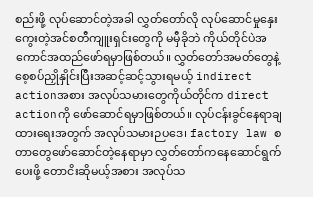စည်းဖို့ လုပ်ဆောင်တဲ့အခါ လွှတ်တော်လို လုပ်ဆောင်မှုနှေးကွေးတဲ့အင်စတီကျူးရှင်းတွေကို မမှီခိုဘဲ ကိုယ်တိုင်ပဲအကောင်အထည်ဖော်ရမှာဖြစ်တယ်။ လွှတ်တော်အမတ်တွေနဲ့ စေ့စပ်ညှိုနှိုင်းပြီးအဆင့်ဆင့်သွားရမယ့် indirect actionအစား အလုပ်သမားတွေကိုယ်တိုင်က direct actionကို ဖော်ဆောင်ရမှာဖြစ်တယ်။ လုပ်ငန်းခွင်နေရာချထားရေးအတွက် အလုပ်သမားဉပဒေ၊ factory law စတာတွေဖော်ဆောင်တဲ့နေရာမှာ လွှတ်တော်ကနေဆောင်ရွက်ပေးဖို့ တောငိးဆိုမယ့်အစား အလုပ်သ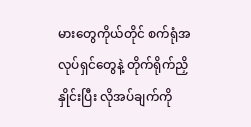မားတွေကိုယ်တိုင် စက်ရုံအလုပ်ရှင်တွေနဲ့ တိုက်ရိုက်ညှိနှိုင်းပြီး လိုအပ်ချက်ကို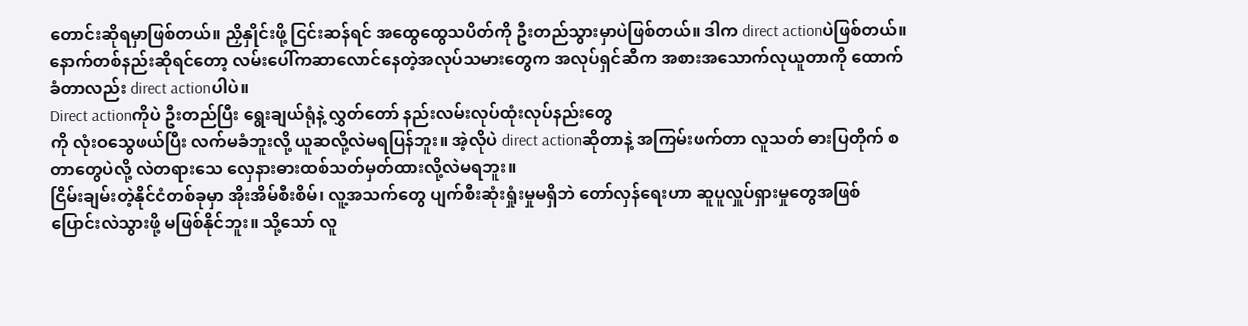တောင်းဆိုရမှာဖြစ်တယ်။ ညှိနှိုင်းဖို့ ငြင်းဆန်ရင် အထွေထွေသပိတ်ကို ဦးတည်သွားမှာပဲဖြစ်တယ်။ ဒါက direct actionပဲဖြစ်တယ်။ နောက်တစ်နည်းဆိုရင်တော့ လမ်းပေါ်ကဆာလောင်နေတဲ့အလုပ်သမားတွေက အလုပ်ရှင်ဆီက အစားအသောက်လုယူတာကို ထောက်ခံတာလည်း direct actionပါပဲ။
Direct actionကိုပဲ ဦးတည်ပြီး ရွေးချယ်ရုံနဲ့ လွှတ်တော် နည်းလမ်းလုပ်ထုံးလုပ်နည်းတွေ
ကို လုံးဝသွေဖယ်ပြီး လက်မခံဘူးလို့ ယူဆလို့လဲမရပြန်ဘူး။ အဲ့လိုပဲ direct actionဆိုတာနဲ့ အကြမ်းဖက်တာ လူသတ် ဓားပြတိုက် စတာတွေပဲလို့ လဲတရားသေ လှေနားဓားထစ်သတ်မှတ်ထားလို့လဲမရဘူး။
ငြိမ်းချမ်းတဲ့နိုင်ငံတစ်ခုမှာ အိုးအိမ်စီးစိမ်၊ လူ့အသက်တွေ ပျက်စီးဆုံးရှုံးမှုမရှိဘဲ တော်လှန်ရေးဟာ ဆူပူလှူပ်ရှားမှုတွေအဖြစ် ပြောင်းလဲသွားဖို့ မဖြစ်နိုင်ဘူး။ သို့သော် လူ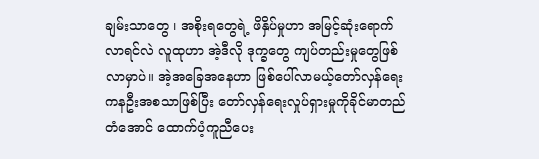ချမ်းသာတွေ ၊ အစိုးရတွေရဲ့ ဖိနှိပ်မှုဟာ အမြင့်ဆုံးရောက်လာရင်လဲ လူထုဟာ အဲ့ဒီလို ဒုက္ခတွေ ကျပ်တည်းမှုတွေဖြစ်လာမှာပဲ။ အဲ့အခြေအနေဟာ ဖြစ်ပေါ်လာမယ့်တော်လှန်ရေးကနဦးအစသာဖြစ်ပြီး တော်လှန်ရေးလှုပ်ရှားမှုကိုခိုင်မာတည်တံအောင် ထောက်ပံ့ကူညီပေး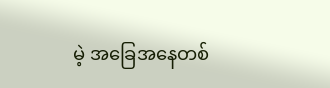မဲ့ အခြေအနေတစ်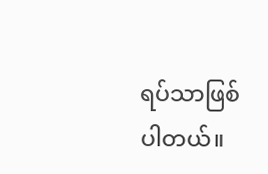ရပ်သာဖြစ်ပါတယ်။